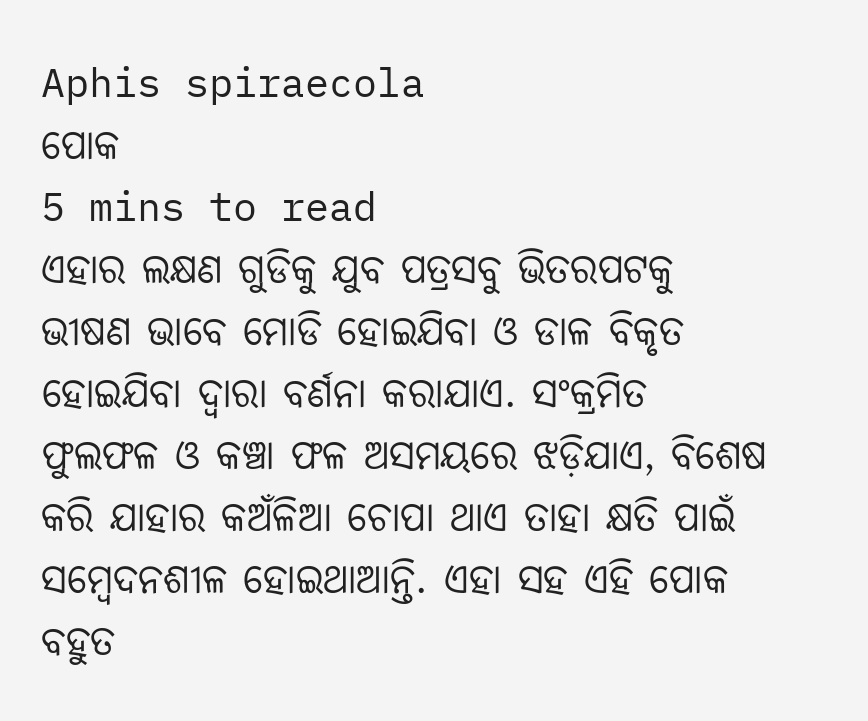Aphis spiraecola
ପୋକ
5 mins to read
ଏହାର ଲକ୍ଷଣ ଗୁଡିକୁ ଯୁବ ପତ୍ରସବୁ ଭିତରପଟକୁ ଭୀଷଣ ଭାବେ ମୋଡି ହୋଇଯିବା ଓ ଡାଳ ବିକୃତ ହୋଇଯିବା ଦ୍ୱାରା ବର୍ଣନା କରାଯାଏ. ସଂକ୍ରମିତ ଫୁଲଫଳ ଓ କଞ୍ଚା ଫଳ ଅସମୟରେ ଝଡ଼ିଯାଏ, ବିଶେଷ କରି ଯାହାର କଅଁଳିଆ ଚୋପା ଥାଏ ତାହା କ୍ଷତି ପାଇଁ ସମ୍ବେଦନଶୀଳ ହୋଇଥାଆନ୍ତି. ଏହା ସହ ଏହି ପୋକ ବହୁତ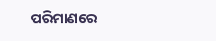ପରିମାଣରେ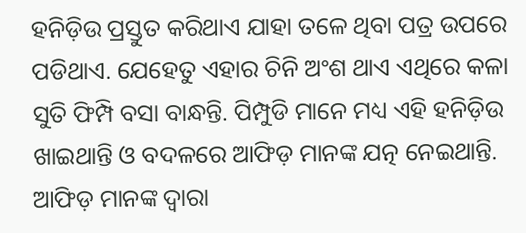ହନିଡ଼ିଉ ପ୍ରସ୍ତୁତ କରିଥାଏ ଯାହା ତଳେ ଥିବା ପତ୍ର ଉପରେ ପଡିଥାଏ. ଯେହେତୁ ଏହାର ଚିନି ଅଂଶ ଥାଏ ଏଥିରେ କଳା ସୁତି ଫିମ୍ପି ବସା ବାନ୍ଧନ୍ତି. ପିମ୍ପୁଡି ମାନେ ମଧ୍ୟ ଏହି ହନିଡ଼ିଉ ଖାଇଥାନ୍ତି ଓ ବଦଳରେ ଆଫିଡ଼ ମାନଙ୍କ ଯତ୍ନ ନେଇଥାନ୍ତି. ଆଫିଡ଼ ମାନଙ୍କ ଦ୍ୱାରା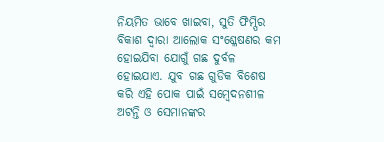ନିୟମିତ ଭାବେ ଖାଇବା, ସୁତି ଫିମ୍ପିର ବିକାଶ ଦ୍ୱାରା ଆଲୋକ ସଂଶ୍ଳେଷଣର କମ ହୋଇଯିବା ଯୋଗୁଁ ଗଛ ଦୁର୍ବଳ ହୋଇଯାଏ. ଯୁବ ଗଛ ଗୁଡିକ ବିଶେଷ କରି ଏହି ପୋକ ପାଇଁ ସମ୍ବେଦନଶୀଳ ଅଟନ୍ତି ଓ ସେମାନଙ୍କର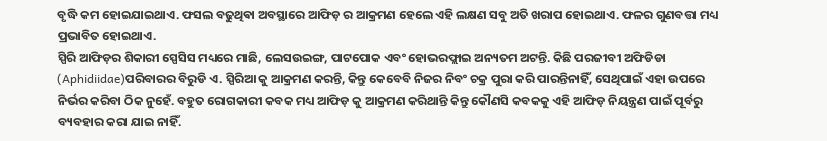ବୃଦ୍ଧି କମ ହୋଇଯାଇଥାଏ. ଫସଲ ବଢୁଥିଵା ଅବସ୍ଥାରେ ଆଫିଡ଼ ର ଆକ୍ରମଣ ହେଲେ ଏହି ଲକ୍ଷଣ ସବୁ ଅତି ଖରାପ ହୋଇଥାଏ. ଫଳର ଗୁଣବତ୍ତା ମଧ୍ୟ ପ୍ରଭାବିତ ହୋଇଥାଏ.
ସ୍ପିରି ଆଫିଡ଼ର ଶିକାରୀ ସ୍ପେସିସ ମଧ୍ୟରେ ମାଛି, ଲେସଉଇଙ୍ଗ, ପାଟପୋକ ଏବଂ ହୋଭରଫ୍ଲାଇ ଅନ୍ୟତମ ଅଟନ୍ତି. କିଛି ପରଜୀବୀ ଅଫିଡିଡା (Aphidiidae)ପରିବାରର ବିରୁଡି ଏ. ସ୍ପିରିଆ କୁ ଆକ୍ରମଣ କରନ୍ତି, କିନ୍ତୁ କେବେବି ନିଜର ନିବଂ ଚକ୍ର ପୁରା କରି ପାରନ୍ତିନାହିଁ, ସେଥିପାଇଁ ଏହା ଉପରେ ନିର୍ଭର କରିବା ଠିକ ନୁହେଁ. ବହୁତ ରୋଗକାରୀ କବକ ମଧ୍ୟ ଆଫିଡ଼ କୁ ଆକ୍ରମଣ କରିଥାନ୍ତି କିନ୍ତୁ କୌଣସି କବକକୁ ଏହି ଆଫିଡ଼ ନିୟନ୍ତ୍ରଣ ପାଇଁ ପୂର୍ବରୁ ବ୍ୟବହାର କରା ଯାଇ ନାହିଁ.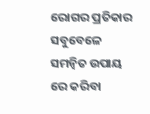ରୋଗର ପ୍ରତିକାର ସବୁବେଳେ ସମନ୍ବିତ ଉପାୟ ରେ କରିବା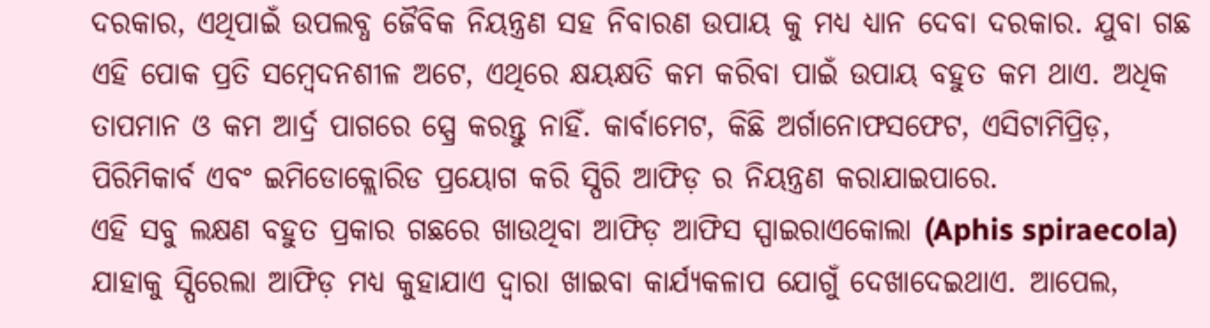ଦରକାର, ଏଥିପାଇଁ ଉପଲବ୍ଧ ଜୈବିକ ନିୟନ୍ତ୍ରଣ ସହ ନିବାରଣ ଉପାୟ କୁ ମଧ୍ୟ ଧ୍ୟାନ ଦେବା ଦରକାର. ଯୁବା ଗଛ ଏହି ପୋକ ପ୍ରତି ସମ୍ବେଦନଶୀଳ ଅଟେ, ଏଥିରେ କ୍ଷୟକ୍ଷତି କମ କରିବା ପାଇଁ ଉପାୟ ବହୁତ କମ ଥାଏ. ଅଧିକ ତାପମାନ ଓ କମ ଆର୍ଦ୍ର ପାଗରେ ସ୍ପ୍ରେ କରନ୍ତୁ ନାହିଁ. କାର୍ବାମେଟ, କିଛି ଅର୍ଗାନୋଫସଫେଟ, ଏସିଟାମିପ୍ରିଡ଼, ପିରିମିକାର୍ବ ଏବଂ ଇମିଡୋକ୍ଲୋରିଡ ପ୍ରୟୋଗ କରି ସ୍ପିରି ଆଫିଡ଼ ର ନିୟନ୍ତ୍ରଣ କରାଯାଇପାରେ.
ଏହି ସବୁ ଲକ୍ଷଣ ବହୁତ ପ୍ରକାର ଗଛରେ ଖାଉଥିବା ଆଫିଡ଼ ଆଫିସ ସ୍ପାଇରାଏକୋଲା (Aphis spiraecola) ଯାହାକୁ ସ୍ପିରେଲା ଆଫିଡ଼ ମଧ୍ୟ କୁହାଯାଏ ଦ୍ୱାରା ଖାଇବା କାର୍ଯ୍ୟକଳାପ ଯୋଗୁଁ ଦେଖାଦେଇଥାଏ. ଆପେଲ,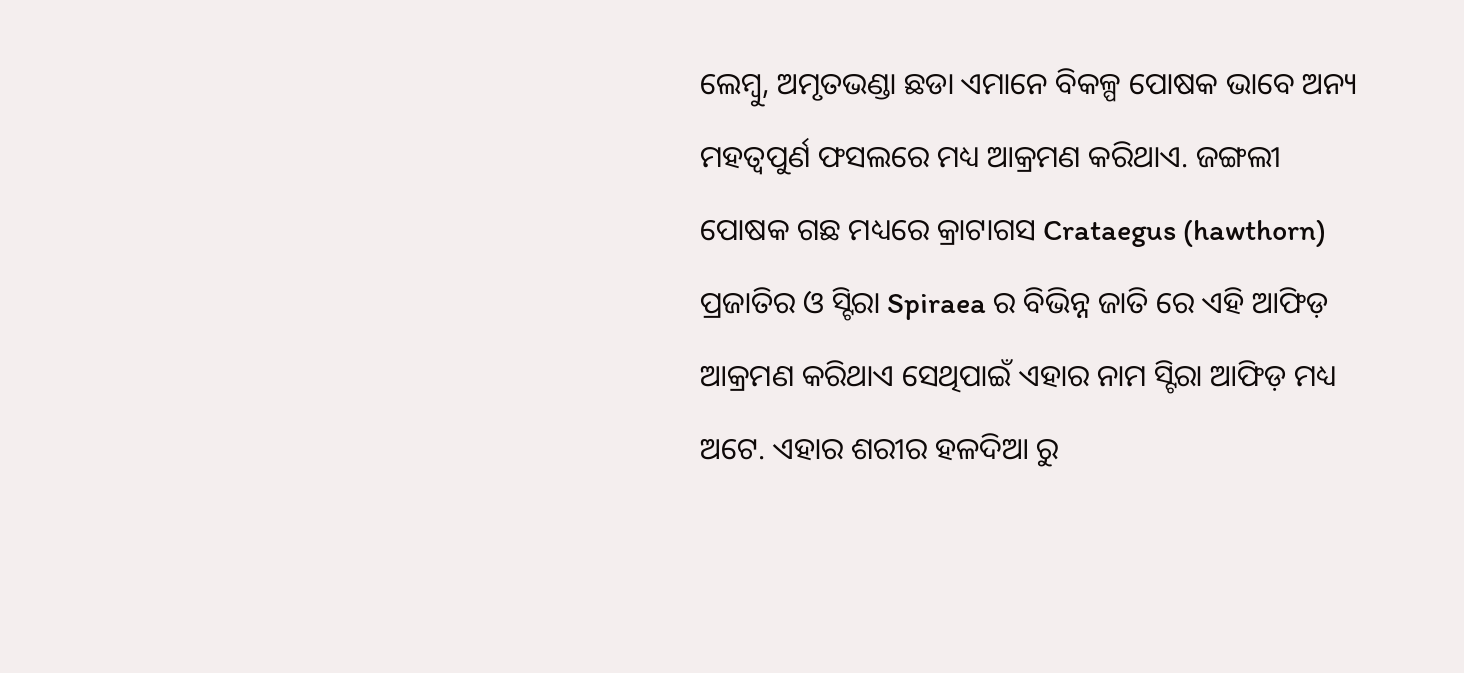ଲେମ୍ବୁ, ଅମୃତଭଣ୍ଡା ଛଡା ଏମାନେ ବିକଳ୍ପ ପୋଷକ ଭାବେ ଅନ୍ୟ ମହତ୍ଵପୁର୍ଣ ଫସଲରେ ମଧ୍ୟ ଆକ୍ରମଣ କରିଥାଏ. ଜଙ୍ଗଲୀ ପୋଷକ ଗଛ ମଧ୍ୟରେ କ୍ରାଟାଗସ Crataegus (hawthorn) ପ୍ରଜାତିର ଓ ସ୍ଟିରା Spiraea ର ବିଭିନ୍ନ ଜାତି ରେ ଏହି ଆଫିଡ଼ ଆକ୍ରମଣ କରିଥାଏ ସେଥିପାଇଁ ଏହାର ନାମ ସ୍ଟିରା ଆଫିଡ଼ ମଧ୍ୟ ଅଟେ. ଏହାର ଶରୀର ହଳଦିଆ ରୁ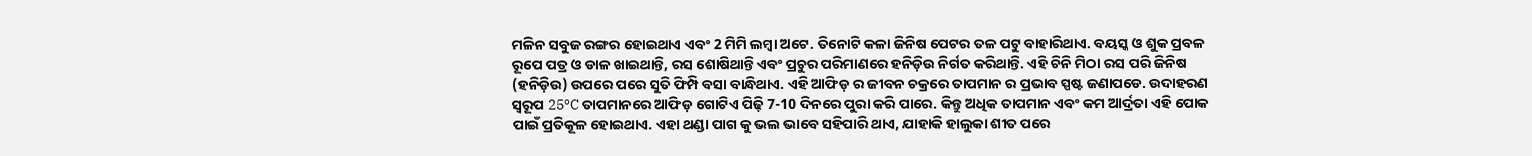ମଳିନ ସବୁଜ ରଙ୍ଗର ହୋଇଥାଏ ଏବଂ 2 ମିମି ଲମ୍ବା ଅଟେ. ତିନୋଟି କଳା ଜିନିଷ ପେଟର ତଳ ପଟୁ ବାହାରିଥାଏ. ବୟସ୍କ ଓ ଶୁକ ପ୍ରବଳ ରୂପେ ପତ୍ର ଓ ଡାଳ ଖାଇଥାନ୍ତି, ରସ ଶୋଷିଥାନ୍ତି ଏବଂ ପ୍ରଚୁର ପରିମାଣରେ ହନିଡ଼ିଉ ନିର୍ଗତ କରିଥାନ୍ତି. ଏହି ଚିନି ମିଠା ରସ ପରି ଜିନିଷ (ହନିଡ଼ିଉ) ଉପରେ ପରେ ସୁତି ଫିମ୍ପି ବସା ବାନ୍ଧିଥାଏ. ଏହି ଆଫିଡ଼ ର ଜୀବନ ଚକ୍ରରେ ତାପମାନ ର ପ୍ରଭାବ ସ୍ପଷ୍ଟ ଜଣାପଡେ. ଉଦାହରଣ ସ୍ୱରୂପ 25ºC ତାପମାନରେ ଆଫିଡ଼ ଗୋଟିଏ ପିଢ଼ି 7-10 ଦିନରେ ପୁରା କରି ପାରେ. କିନ୍ତୁ ଅଧିକ ତାପମାନ ଏବଂ କମ ଆର୍ଦ୍ରତା ଏହି ପୋକ ପାଇଁ ପ୍ରତିକୂଳ ହୋଇଥାଏ. ଏହା ଥଣ୍ଡା ପାଗ କୁ ଭଲ ଭାବେ ସହିପାରି ଥାଏ, ଯାହାକି ହାଲୁକା ଶୀତ ପରେ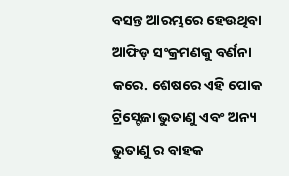ବସନ୍ତ ଆରମ୍ଭରେ ହେଉଥିବା ଆଫିଡ଼ ସଂକ୍ରମଣକୁ ବର୍ଣନା କରେ. ଶେଷରେ ଏହି ପୋକ ଟ୍ରିସ୍ଟେଜା ଭୁତାଣୁ ଏବଂ ଅନ୍ୟ ଭୁତାଣୁ ର ବାହକ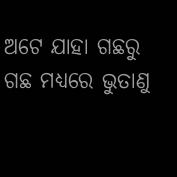ଅଟେ ଯାହା ଗଛରୁ ଗଛ ମଧ୍ୟରେ ଭୁତାଣୁ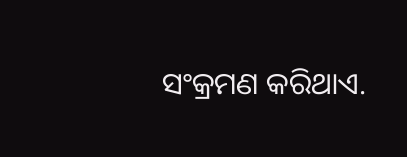ସଂକ୍ରମଣ କରିଥାଏ.